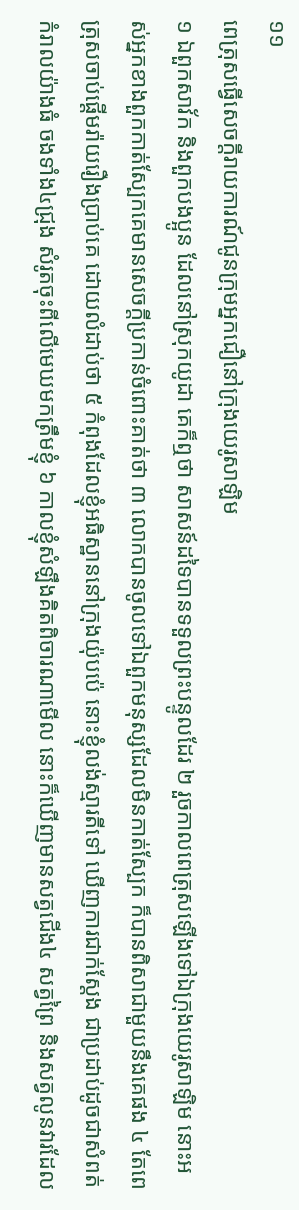១១
ពេត្រុសធ្វើសេចក្តីរាយការណ៍ជូនក្រុមអ្នកជឿនៅក្រុងយេរូសាឡិម
១ ឯពួកសាវ័ក និងពួកបងប្អូន ដែលនៅស្រុកយូដា គេក៏ឮថា សាសន៍ដទៃបានទទួលព្រះបន្ទូលដែរ ២ រួចកាលពេត្រុសឡើងទៅឯក្រុងយេរូសាឡិម នោះអស់អ្នកខាងពួកកាត់ស្បែកគេមានសេចក្តីប្រកាន់ចំពោះគាត់ថា ៣ លោកបានចូលទៅឯពួកមនុស្សដែលមិនកាត់ស្បែក ក៏បានពិសាជាមួយនឹងគេផង ៤ តែពេត្រុសចាប់ផ្តើមរ៉ាយរឿងប្រាប់គេ ដោយលំដាប់ថា ៥ កំពុងដែលខ្ញុំអធិស្ឋាននៅក្រុងយ៉ុបប៉េ នោះខ្ញុំលង់ស្មារតីទៅ ឃើញការជាក់ស្តែង ជាប្រដាប់ដូចជាសំពត់កំរាលយ៉ាងធំ ចងទាំង៤ជ្រុង សំរូតចុះពីលើមេឃមកត្រឹមខ្ញុំ ៦ កាលខ្ញុំសំឡឹងគិតពិចារណាមើល នោះក៏ឃើញមានសត្វជើង៤ សត្វព្រៃ និងសត្វលូនវារដែល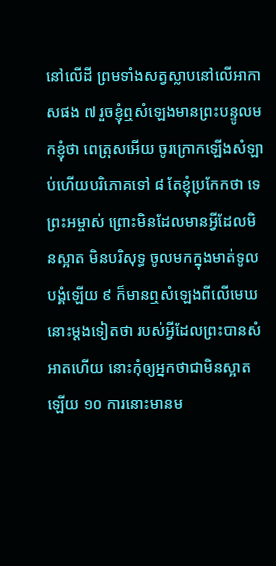នៅលើដី ព្រមទាំងសត្វស្លាបនៅលើអាកាសផង ៧ រួចខ្ញុំឮសំឡេងមានព្រះបន្ទូលមកខ្ញុំថា ពេត្រុសអើយ ចូរក្រោកឡើងសំឡាប់ហើយបរិភោគទៅ ៨ តែខ្ញុំប្រកែកថា ទេ ព្រះអម្ចាស់ ព្រោះមិនដែលមានអ្វីដែលមិនស្អាត មិនបរិសុទ្ធ ចូលមកក្នុងមាត់ទូលបង្គំឡើយ ៩ ក៏មានឮសំឡេងពីលើមេឃនោះម្តងទៀតថា របស់អ្វីដែលព្រះបានសំអាតហើយ នោះកុំឲ្យអ្នកថាជាមិនស្អាតឡើយ ១០ ការនោះមានម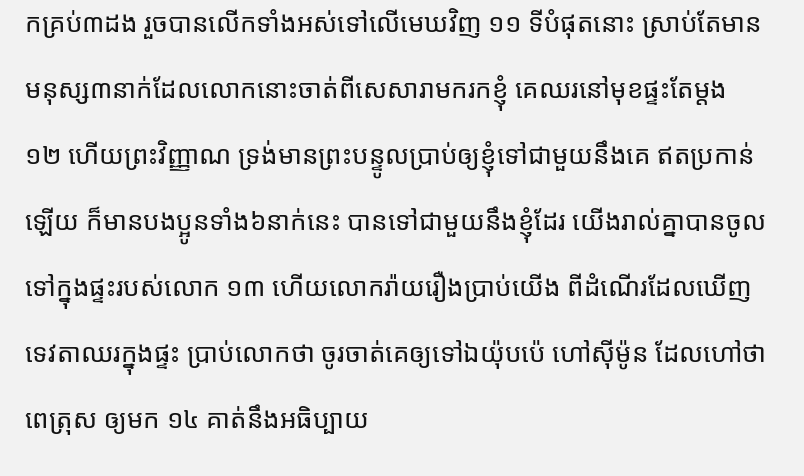កគ្រប់៣ដង រួចបានលើកទាំងអស់ទៅលើមេឃវិញ ១១ ទីបំផុតនោះ ស្រាប់តែមានមនុស្ស៣នាក់ដែលលោកនោះចាត់ពីសេសារាមករកខ្ញុំ គេឈរនៅមុខផ្ទះតែម្តង ១២ ហើយព្រះវិញ្ញាណ ទ្រង់មានព្រះបន្ទូលប្រាប់ឲ្យខ្ញុំទៅជាមួយនឹងគេ ឥតប្រកាន់ឡើយ ក៏មានបងប្អូនទាំង៦នាក់នេះ បានទៅជាមួយនឹងខ្ញុំដែរ យើងរាល់គ្នាបានចូលទៅក្នុងផ្ទះរបស់លោក ១៣ ហើយលោករ៉ាយរឿងប្រាប់យើង ពីដំណើរដែលឃើញទេវតាឈរក្នុងផ្ទះ ប្រាប់លោកថា ចូរចាត់គេឲ្យទៅឯយ៉ុបប៉េ ហៅស៊ីម៉ូន ដែលហៅថាពេត្រុស ឲ្យមក ១៤ គាត់នឹងអធិប្បាយ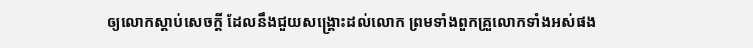ឲ្យលោកស្តាប់សេចក្តី ដែលនឹងជួយសង្គ្រោះដល់លោក ព្រមទាំងពួកគ្រួលោកទាំងអស់ផង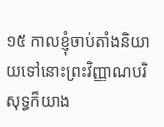១៥ កាលខ្ញុំចាប់តាំងនិយាយទៅនោះព្រះវិញ្ញាណបរិសុទ្ធក៏យាង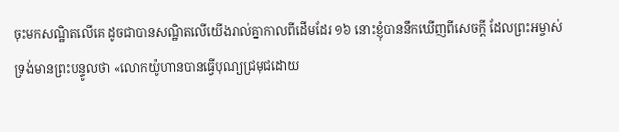ចុះមកសណ្ឋិតលើគេ ដូចជាបានសណ្ឋិតលើយើងរាល់គ្នាកាលពីដើមដែរ ១៦ នោះខ្ញុំបាននឹកឃើញពីសេចក្តី ដែលព្រះអម្ចាស់ទ្រង់មានព្រះបន្ទូលថា «លោកយ៉ូហានបានធ្វើបុណ្យជ្រមុជដោយ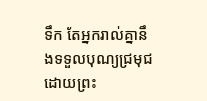ទឹក តែអ្នករាល់គ្នានឹងទទួលបុណ្យជ្រមុជ ដោយព្រះ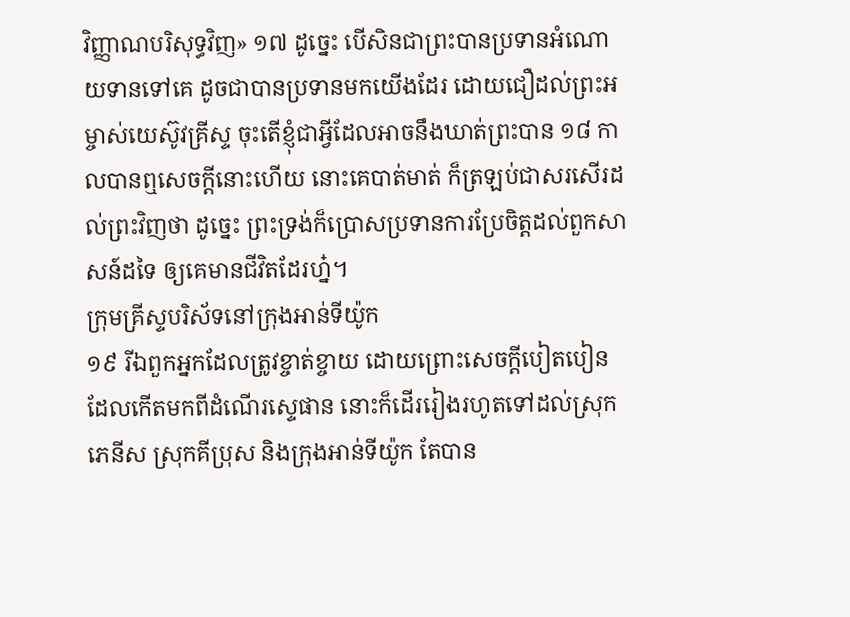វិញ្ញាណបរិសុទ្ធវិញ» ១៧ ដូច្នេះ បើសិនជាព្រះបានប្រទានអំណោយទានទៅគេ ដូចជាបានប្រទានមកយើងដែរ ដោយជឿដល់ព្រះអម្ចាស់យេស៊ូវគ្រីស្ទ ចុះតើខ្ញុំជាអ្វីដែលអាចនឹងឃាត់ព្រះបាន ១៨ កាលបានឮសេចក្តីនោះហើយ នោះគេបាត់មាត់ ក៏ត្រឡប់ជាសរសើរដល់ព្រះវិញថា ដូច្នេះ ព្រះទ្រង់ក៏ប្រោសប្រទានការប្រែចិត្តដល់ពួកសាសន៍ដទៃ ឲ្យគេមានជីវិតដែរហ្ន៎។
ក្រុមគ្រីស្ទបរិស័ទនៅក្រុងអាន់ទីយ៉ូក
១៩ រីឯពួកអ្នកដែលត្រូវខ្ចាត់ខ្ចាយ ដោយព្រោះសេចក្តីបៀតបៀន ដែលកើតមកពីដំណើរស្ទេផាន នោះក៏ដើររៀងរហូតទៅដល់ស្រុកភេនីស ស្រុកគីប្រុស និងក្រុងអាន់ទីយ៉ូក តែបាន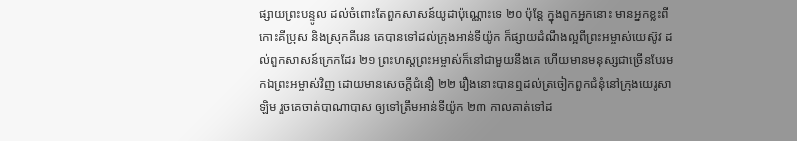ផ្សាយព្រះបន្ទូល ដល់ចំពោះតែពួកសាសន៍យូដាប៉ុណ្ណោះទេ ២០ ប៉ុន្តែ ក្នុងពួកអ្នកនោះ មានអ្នកខ្លះពីកោះគីប្រុស និងស្រុកគីរេន គេបានទៅដល់ក្រុងអាន់ទីយ៉ូក ក៏ផ្សាយដំណឹងល្អពីព្រះអម្ចាស់យេស៊ូវ ដល់ពួកសាសន៍ក្រេកដែរ ២១ ព្រះហស្តព្រះអម្ចាស់ក៏នៅជាមួយនឹងគេ ហើយមានមនុស្សជាច្រើនបែរមកឯព្រះអម្ចាស់វិញ ដោយមានសេចក្តីជំនឿ ២២ រឿងនោះបានឮដល់ត្រចៀកពួកជំនុំនៅក្រុងយេរូសាឡិម រួចគេចាត់បាណាបាស ឲ្យទៅត្រឹមអាន់ទីយ៉ូក ២៣ កាលគាត់ទៅដ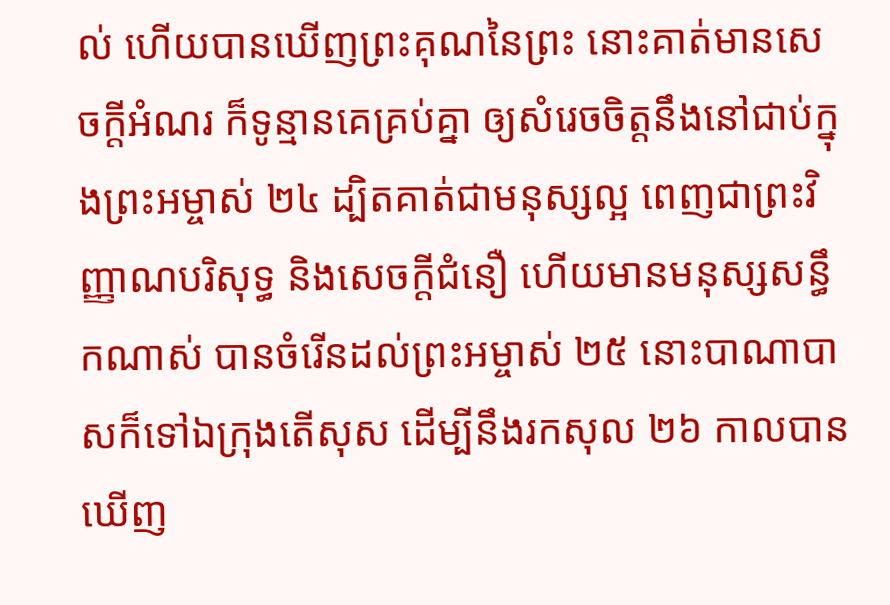ល់ ហើយបានឃើញព្រះគុណនៃព្រះ នោះគាត់មានសេចក្តីអំណរ ក៏ទូន្មានគេគ្រប់គ្នា ឲ្យសំរេចចិត្តនឹងនៅជាប់ក្នុងព្រះអម្ចាស់ ២៤ ដ្បិតគាត់ជាមនុស្សល្អ ពេញជាព្រះវិញ្ញាណបរិសុទ្ធ និងសេចក្តីជំនឿ ហើយមានមនុស្សសន្ធឹកណាស់ បានចំរើនដល់ព្រះអម្ចាស់ ២៥ នោះបាណាបាសក៏ទៅឯក្រុងតើសុស ដើម្បីនឹងរកសុល ២៦ កាលបានឃើញ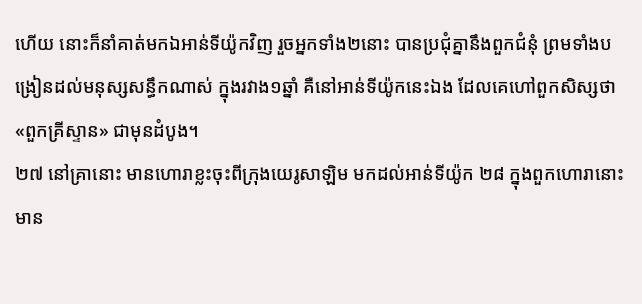ហើយ នោះក៏នាំគាត់មកឯអាន់ទីយ៉ូកវិញ រួចអ្នកទាំង២នោះ បានប្រជុំគ្នានឹងពួកជំនុំ ព្រមទាំងបង្រៀនដល់មនុស្សសន្ធឹកណាស់ ក្នុងរវាង១ឆ្នាំ គឺនៅអាន់ទីយ៉ូកនេះឯង ដែលគេហៅពួកសិស្សថា «ពួកគ្រីស្ទាន» ជាមុនដំបូង។
២៧ នៅគ្រានោះ មានហោរាខ្លះចុះពីក្រុងយេរូសាឡិម មកដល់អាន់ទីយ៉ូក ២៨ ក្នុងពួកហោរានោះ មាន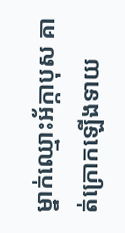ម្នាក់ឈ្មោះអ័ក្កាបុស គាត់ក្រោកឡើងទាយ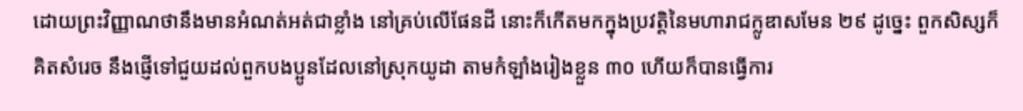ដោយព្រះវិញ្ញាណថានឹងមានអំណត់អត់ជាខ្លាំង នៅគ្រប់លើផែនដី នោះក៏កើតមកក្នុងប្រវត្តិនៃមហារាជក្លូឌាសមែន ២៩ ដូច្នេះ ពួកសិស្សក៏គិតសំរេច នឹងផ្ញើទៅជួយដល់ពួកបងប្អូនដែលនៅស្រុកយូដា តាមកំឡាំងរៀងខ្លួន ៣០ ហើយក៏បានធ្វើការ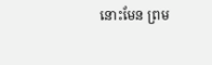នោះមែន ព្រម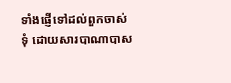ទាំងផ្ញើទៅដល់ពួកចាស់ទុំ ដោយសារបាណាបាស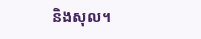និងសុល។